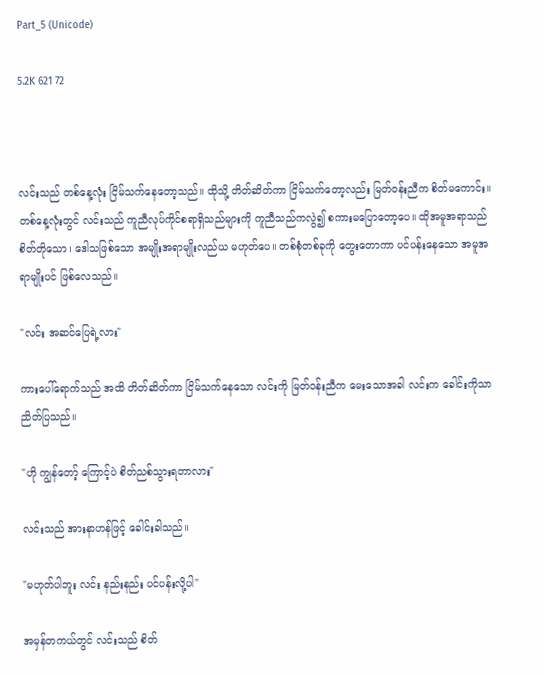Part_5 (Unicode)

5.2K 621 72



လင်းသည် တစ်နေ့လုံး ငြိမ်သက်နေတော့သည်။ ထိုသို့ တိတ်ဆိတ်ကာ ငြိမ်သက်တော့လည်း မြတ်ဝန်းညီက စိတ်မကောင်း။ တစ်နေ့လုံးတွင် လင်းသည် ကူညီလုပ်ကိုင်စရာရှိသည်များကို ကူညီသည်ကလွဲ၍ စကားမပြောတော့ပေ။ ထိုအမူအရာသည် စိတ်တိုသော၊ ဒေါသဖြစ်သော အမျိုးအရာမျိုးလည်ယ မဟုတ်ပေ။ တစ်စုံတစ်ခုကို တွေးတောကာ ပင်ပန်းနေသော အမူအရာမျိုးပင် ဖြစ်လေသည်။

"လင်း အဆင်ပြေရဲ့လား"

ကားပေါ်ရောက်သည် အထိ တိတ်ဆိတ်ကာ ငြိမ်သက်နေသော လင်းကို မြတ်ဝန်းညီက မေးသောအခါ လင်းက ခေါင်းကိုသာ ညိတ်ပြသည်။

"ဟို ကျွန်တော့် ကြောင့်ပဲ စိတ်ညစ်သွားရတာလား"

လင်းသည် အားနာဟန်ဖြင့် ခေါင်းခါသည်။

"မဟုတ်ပါဘူး လင်း နည်းနည်း ပင်ပန်းလို့ပါ"

အမှန်တကယ်တွင် လင်းသည် စိတ်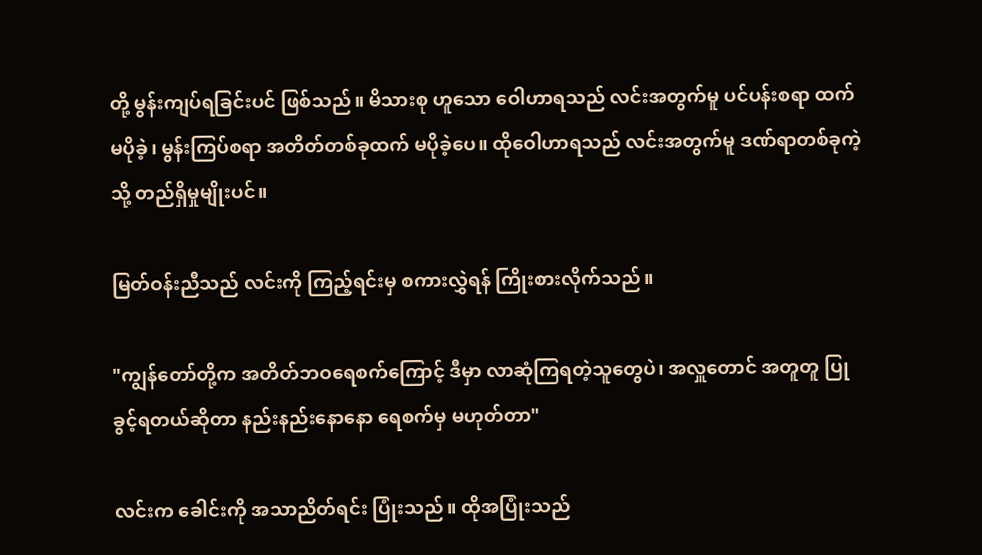တို့ မွန်းကျပ်ရခြင်းပင် ဖြစ်သည်။ မိသားစု ဟူသော ဝေါဟာရသည် လင်းအတွက်မူ ပင်ပန်းစရာ ထက်မပိုခဲ့၊ မွန်းကြပ်စရာ အတိတ်တစ်ခုထက် မပိုခဲ့‌ပေ။ ထိုဝေါဟာရသည် လင်းအတွက်မူ ဒဏ်ရာတစ်ခုကဲ့သို့ တည်ရှိမှုမျိုးပင်။

မြတ်ဝန်းညီသည် လင်းကို ကြည့်ရင်းမှ စကားလွှဲရန် ကြိုးစားလိုက်သည်။

"ကျွန်တော်တို့က အတိတ်ဘဝရေစက်ကြောင့် ဒီမှာ လာဆုံကြရတဲ့သူတွေပဲ၊ အလှူတောင် အတူတူ ပြုခွင့်ရတယ်ဆိုတာ နည်းနည်းနောနော ရေစက်မှ မဟုတ်တာ"

လင်းက ခေါင်းကို အသာညိတ်ရင်း ပြုံးသည်။ ထိုအပြုံးသည်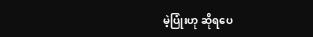မဲ့ပြုံးဟု ဆိုရပေ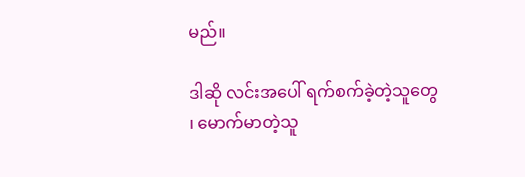မည်။

ဒါဆို လင်းအပေါ် ရက်စက်ခဲ့တဲ့သူတွေ ၊ မောက်မာတဲ့သူ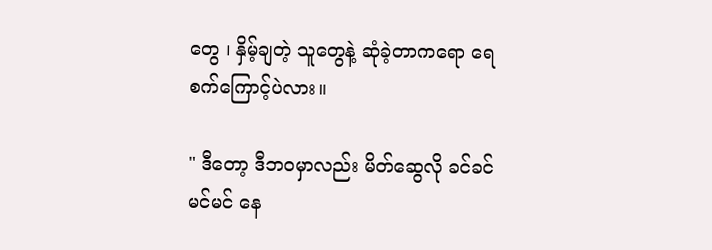တွေ ၊ နှိမ့်ချတဲ့ သူတွေနဲ့ ဆုံခဲ့တာကရော ရေစက်ကြောင့်ပဲလား။

" ဒီတော့ ဒီဘဝမှာလည်း မိတ်ဆွေလို ခင်ခင်မင်မင် နေ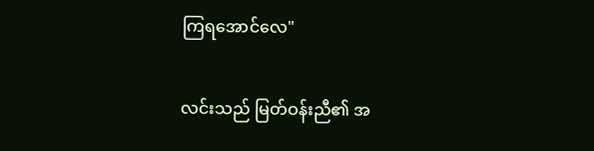ကြရအောင်လေ"

လင်းသည် မြတ်ဝန်းညီ၏ အ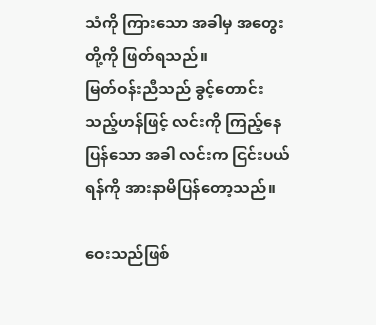သံကို ကြားသော အခါမှ အတွေးတို့ကို ဖြတ်ရသည်။
မြတ်ဝန်းညီသည် ခွင့်တောင်းသည့်ဟန်ဖြင့် လင်းကို ကြည့်နေပြန်သော အခါ လင်းက ငြင်းပယ်ရန်ကို အားနာမိပြန်တော့သည်။

ဝေးသည်ဖြစ်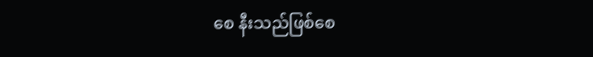စေ နီးသည်ဖြစ်စေ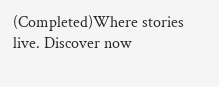(Completed)Where stories live. Discover now